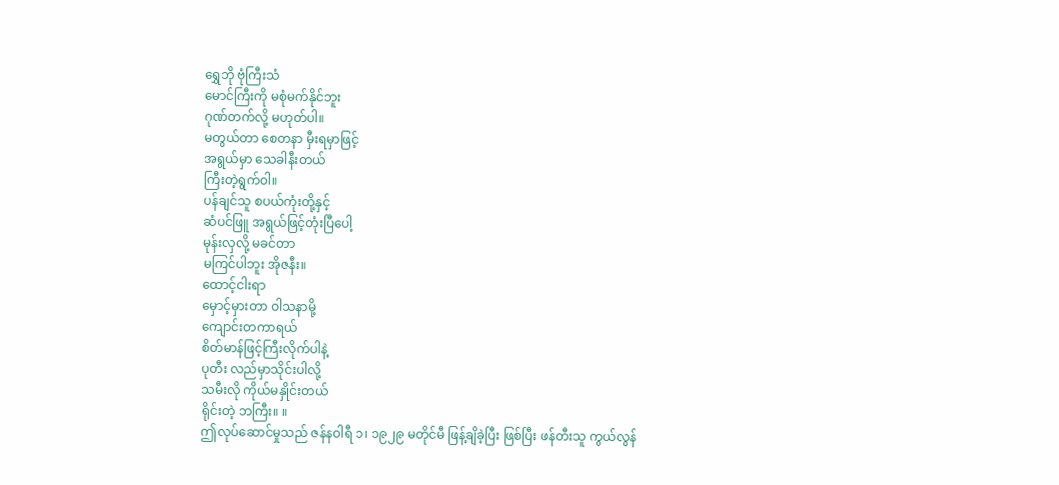ရွှေဘို ဗုံကြီးသံ
မောင်ကြီးကို မစုံမက်နိုင်ဘူး
ဂုဏ်တက်လို့ မဟုတ်ပါ။
မတွယ်တာ စေတနာ မှီးရမှာဖြင့်
အရွယ်မှာ သေခါနီးတယ်
ကြီးတဲ့ရွက်ဝါ။
ပန်ချင်သူ စပယ်ကုံးတို့နှင့်
ဆံပင်ဖြူ အရွယ်ဖြင့်တုံးပြီပေါ့
မုန်းလှလို့ မခင်တာ
မကြင်ပါဘူး အိုဇနီး။
ထောင့်ငါးရာ
မှောင့်မှားတာ ဝါသနာမို့
ကျောင်းတကာရယ်
စိတ်မာန်ဖြင့်ကြီးလိုက်ပါနဲ့
ပုတီး လည်မှာသိုင်းပါလို့
သမီးလို ကိုယ်မနှိုင်းတယ်
ရိုင်းတဲ့ ဘကြီး။ ။
ဤလုပ်ဆောင်မှုသည် ဇန်နဝါရီ ၁၊ ၁၉၂၉ မတိုင်မီ ဖြန့်ချိခဲ့ပြီး ဖြစ်ပြီး ဖန်တီးသူ ကွယ်လွန်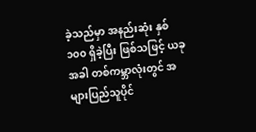ခဲ့သည်မှာ အနည်းဆုံး နှစ် ၁၀၀ ရှိခဲ့ပြီး ဖြစ်သဖြင့် ယခုအခါ တစ်ကမ္ဘာလုံးတွင် အများပြည်သူပိုင်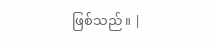ဖြစ်သည်။ |